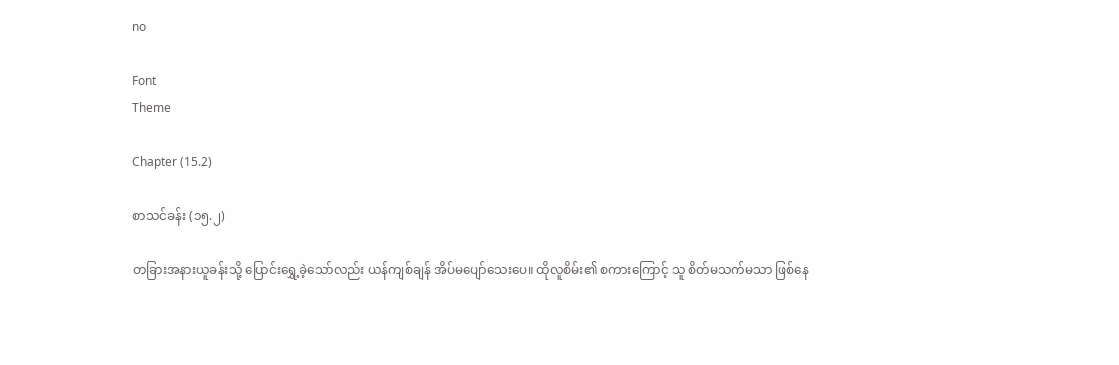no

Font
Theme

Chapter (15.2)

စာသင်ခန်း (၁၅.၂)

တခြားအနားယူခန်းသို့ ပြောင်းရွှေ့ခဲ့သော်လည်း ယန်ကျစ်ချန် အိပ်မပျော်သေးပေ။ ထိုလူစိမ်း၏ စကားကြောင့် သူ စိတ်မသက်မသာ ဖြစ်နေ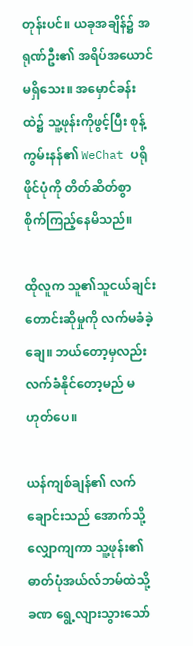တုန်းပင်။ ယခုအချိန်၌ အရုဏ်ဦး၏ အရိပ်အယောင်မရှိသေး။ အမှောင်ခန်းထဲ၌ သူ့ဖုန်းကိုဖွင့်ပြီး စုန့်ကွမ်းနန်၏ WeChat ပရိုဖိုင်ပုံကို တိတ်ဆိတ်စွာ စိုက်ကြည့်နေမိသည်။

ထိုလူက သူ၏သူငယ်ချင်း တောင်းဆိုမှုကို လက်မခံခဲ့ချေ။ ဘယ်တော့မှလည်း လက်ခံနိုင်တော့မည် မဟုတ်ပေ။

ယန်ကျစ်ချန်၏ လက်ချောင်းသည် အောက်သို့ လျှောကျကာ သူ့ဖုန်း၏ ဓာတ်ပုံအယ်လ်ဘမ်ထဲသို့ ခဏ ရွေ့လျားသွားသော်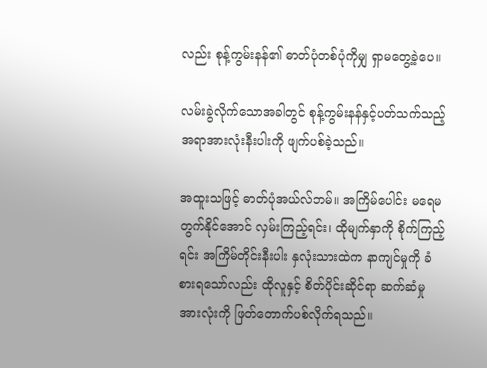လည်း စုန့်ကွမ်းနန်၏ ဓာတ်ပုံတစ်ပုံကိုမျှ ရှာမတွေ့ခဲ့ပေ။

လမ်းခွဲလိုက်သောအခါတွင် စုန့်ကွမ်းနန်နှင့်ပတ်သက်သည့် အရာအားလုံးနီးပါးကို ဖျက်ပစ်ခဲ့သည်။

အထူးသဖြင့် ဓာတ်ပုံအယ်လ်ဘမ်။ အကြိမ်ပေါင်း မရေမတွက်နိုင်အောင် လှမ်းကြည့်ရင်း၊ ထိုမျက်နှာကို စိုက်ကြည့်ရင်း အကြိမ်တိုင်းနီးပါး နှလုံးသားထဲက နာကျင်မှုကို ခံစားရသော်လည်း ထိုလူနှင့် စိတ်ပိုင်းဆိုင်ရာ ဆက်ဆံမှုအားလုံးကို ဖြတ်တောက်ပစ်လိုက်ရသည်။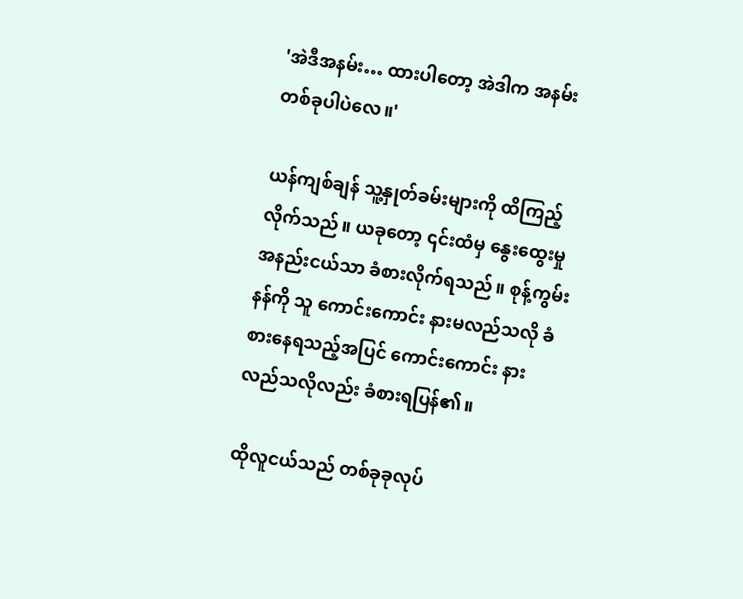'အဲဒီအနမ်း… ထားပါတော့ အဲဒါက အနမ်းတစ်ခုပါပဲလေ။'

ယန်ကျစ်ချန် သူ့နှုတ်ခမ်းများကို ထိကြည့်လိုက်သည်။ ယခုတော့ ၎င်းထံမှ နွေးထွေးမှု အနည်းငယ်သာ ခံစားလိုက်ရသည်။ စုန့်ကွမ်းနန်ကို သူ ကောင်းကောင်း နားမလည်သလို ခံစားနေရသည့်အပြင် ကောင်းကောင်း နားလည်သလိုလည်း ခံစားရပြန်၏။

ထိုလူငယ်သည် တစ်ခုခုလုပ်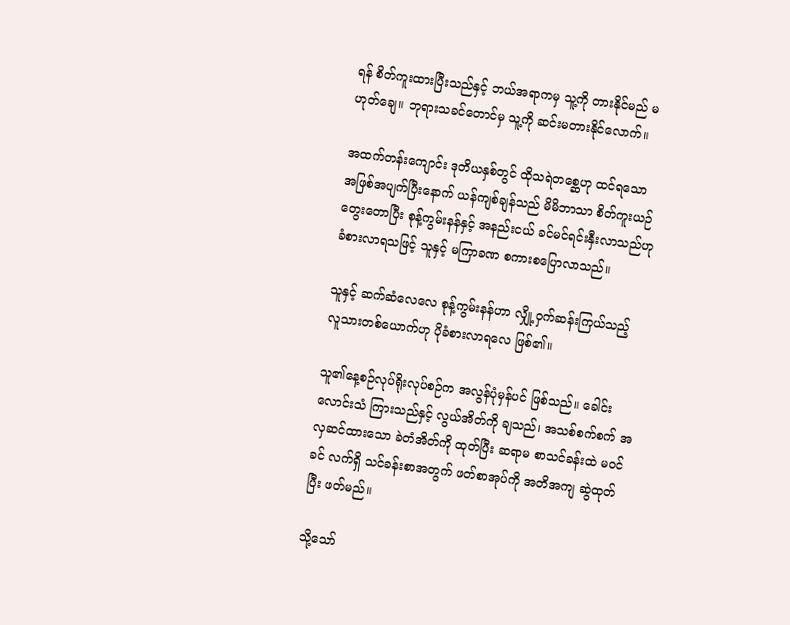ရန် စိတ်ကူးထားပြီးသည်နှင့် ဘယ်အရာကမှ သူ့ကို တားနိုင်မည် မဟုတ်ချေ။ ဘုရားသခင်တောင်မှ သူ့ကို ဆင်းမတားနိုင်လောက်။

အထက်တန်းကျောင်း ဒုတိယနှစ်တွင် ထိုသရဲတစ္ဆေဟု ထင်ရသော အဖြစ်အပျက်ပြီးနောက် ယန်ကျစ်ချန်သည် မိမိဘာသာ စိတ်ကူးယဉ် တွေးတောပြီး စုန့်ကွမ်းနန်နှင့် အနည်းငယ် ခင်မင်ရင်းနှီးလာသည်ဟု ခံစားလာရသဖြင့် သူနှင့် မကြာခဏ စကားစပြောလာသည်။

သူနှင့် ဆက်ဆံလေလေ စုန့်ကွမ်းနန်ဟာ လျှို့ဝှက်ဆန်းကြယ်သည့် လူသားတစ်ယောက်ဟု ပိုခံစားလာရလေ ဖြစ်၏။

သူ၏နေ့စဉ်လုပ်ရိုးလုပ်စဉ်က အလွန်ပုံမှန်ပင် ဖြစ်သည်။ ခေါင်းလောင်းသံ ကြားသည်နှင့် လွယ်အိတ်ကို ချသည်၊ အသစ်စက်စက် အလှဆင်ထားသော ခဲတံအိတ်ကို ထုတ်ပြီး ဆရာမ စာသင်ခန်းထဲ မဝင်ခင် လက်ရှိ သင်ခန်းစာအတွက် ဖတ်စာအုပ်ကို အတိအကျ ဆွဲထုတ်ပြီး ဖတ်မည်။

သို့သော်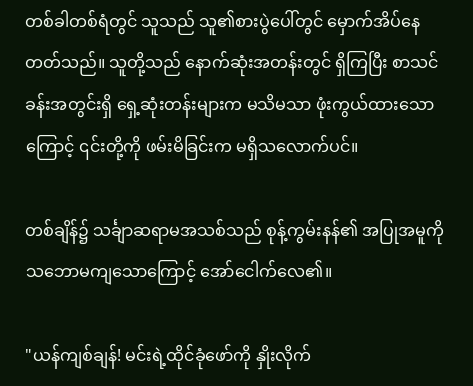တစ်ခါတစ်ရံတွင် သူသည် သူ၏စားပွဲပေါ်တွင် မှောက်အိပ်နေတတ်သည်။ သူတို့သည် နောက်ဆုံးအတန်းတွင် ရှိကြပြီး စာသင်ခန်းအတွင်းရှိ ရှေ့ဆုံးတန်းများက မသိမသာ ဖုံးကွယ်ထားသောကြောင့် ၎င်းတို့ကို ဖမ်းမိခြင်းက မရှိသလောက်ပင်။

တစ်ချိန်၌ သင်္ချာဆရာမအသစ်သည် စုန့်ကွမ်းနန်၏ အပြုအမူကို သဘောမကျသောကြောင့် အော်ငေါက်လေ၏။

"ယန်ကျစ်ချန်! မင်းရဲ့ထိုင်ခုံဖော်ကို နှိုးလိုက်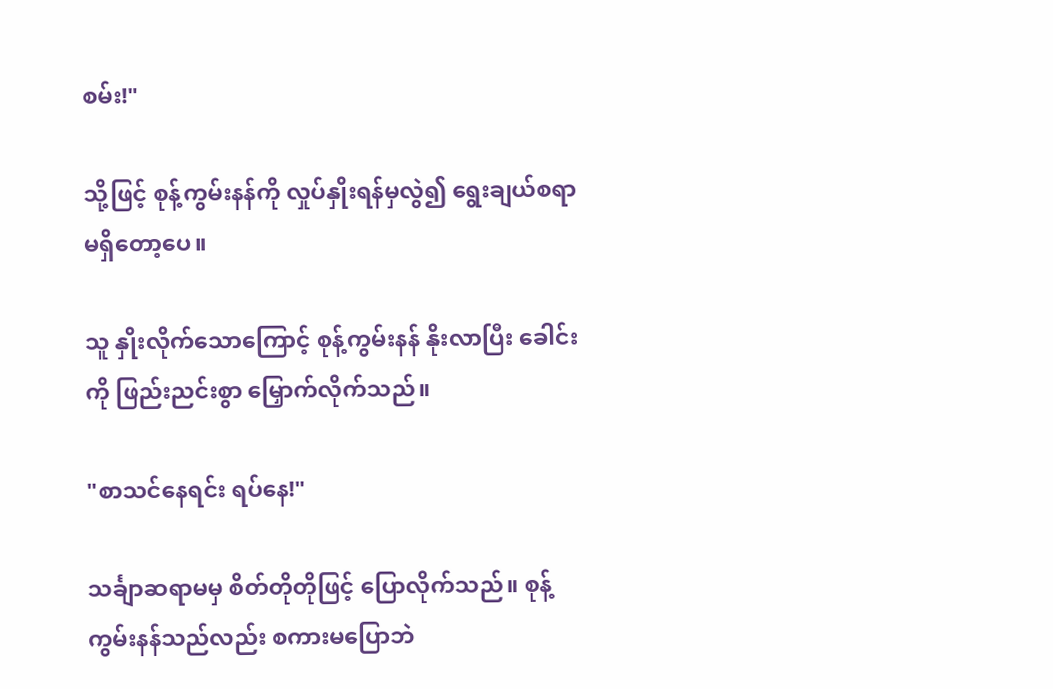စမ်း!"

သို့ဖြင့် စုန့်ကွမ်းနန်ကို လှုပ်နှိုးရန်မှလွဲ၍ ရွေးချယ်စရာ မရှိတော့ပေ။

သူ နှိုးလိုက်သောကြောင့် စုန့်ကွမ်းနန် နိုးလာပြီး ခေါင်းကို ဖြည်းညင်းစွာ မြှောက်လိုက်သည်။

"စာသင်နေရင်း ရပ်နေ!"

သင်္ချာဆရာမမှ စိတ်တိုတိုဖြင့် ပြောလိုက်သည်။ စုန့်ကွမ်းနန်သည်လည်း စကားမပြောဘဲ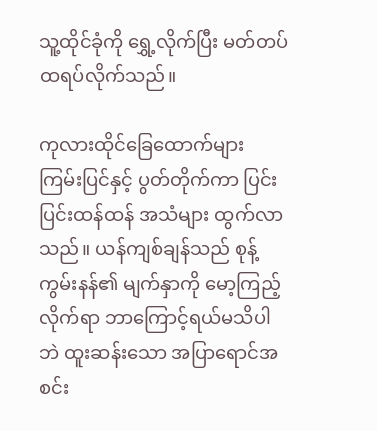သူ့ထိုင်ခုံကို ရွှေ့လိုက်ပြီး မတ်တပ်ထရပ်လိုက်သည်။

ကုလားထိုင်ခြေထောက်များ ကြမ်းပြင်နှင့် ပွတ်တိုက်ကာ ပြင်းပြင်းထန်ထန် အသံများ ထွက်လာသည်။ ယန်ကျစ်ချန်သည် စုန့်ကွမ်းနန်၏ မျက်နှာကို မော့ကြည့်လိုက်ရာ ဘာကြောင့်ရယ်မသိပါဘဲ ထူးဆန်းသော အပြာရောင်အစင်း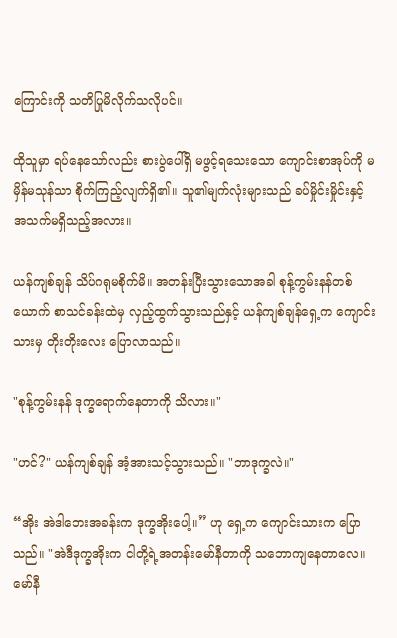ကြောင်းကို သတိပြုမိလိုက်သလိုပင်။

ထိုသူမှာ ရပ်နေသော်လည်း စားပွဲပေါ်ရှိ မဖွင့်ရသေးသော ကျောင်းစာအုပ်ကို မမှိန်မသုန်သာ စိုက်ကြည့်လျက်ရှိ၏။ သူ၏မျက်လုံးများသည် ခပ်မှိုင်းမှိုင်းနှင့် အသက်မရှိသည့်အလား။

ယန်ကျစ်ချန် သိပ်ဂရုမစိုက်မိ။ အတန်းပြီးသွားသောအခါ စုန့်ကွမ်းနန်တစ်ယောက် စာသင်ခန်းထဲမှ လှည့်ထွက်သွားသည်နှင့် ယန်ကျစ်ချန်ရှေ့က ကျောင်းသားမှ တိုးတိုးလေး ပြောလာသည်။

"စုန့်ကွမ်းနန် ဒုက္ခရောက်နေတာကို သိလား။"

"ဟင်?" ယန်ကျစ်ချန် အံ့အားသင့်သွားသည်။ "ဘာဒုက္ခလဲ။"

“အိုး အဲဒါဘေးအခန်းက ဒုက္ခအိုးပေါ့။” ဟု ရှေ့က ကျောင်းသားက ပြောသည်။ "အဲဒီဒုက္ခအိုးက ငါတို့ရဲ့အတန်းမော်နီတာကို သဘောကျနေတာလေ။ မော်နီ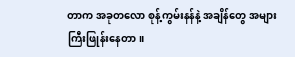တာက အခုတလော စုန့်ကွမ်းနန်နဲ့ အချိန်တွေ အများကြီးဖြုန်းနေတာ။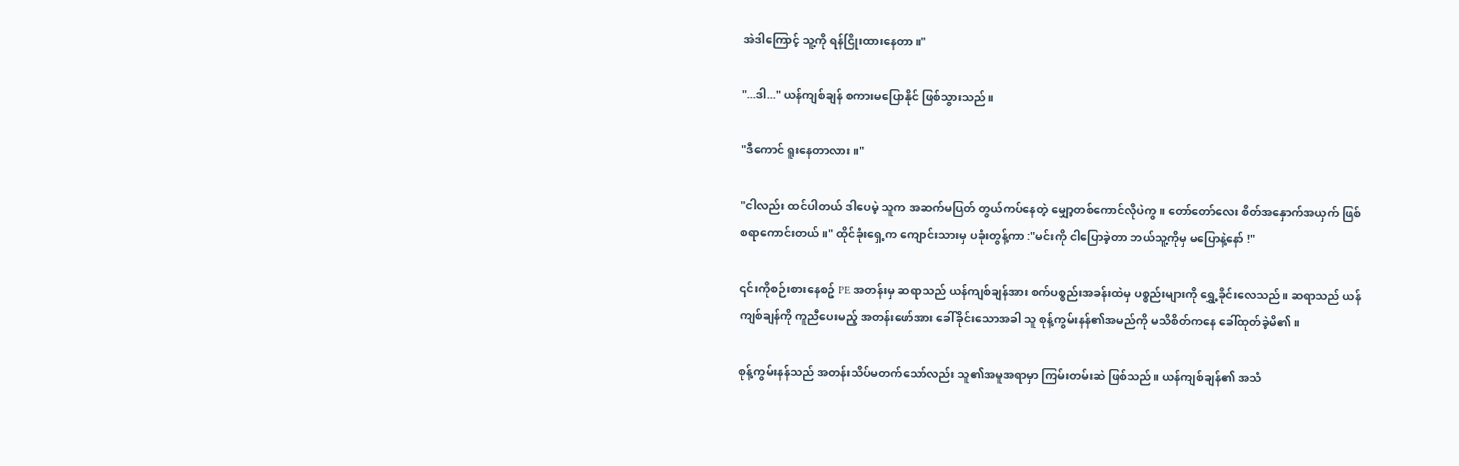အဲဒါကြောင့် သူ့ကို ရန်ငြိုးထားနေတာ။"

"...ဒါ..." ယန်ကျစ်ချန် စကားမပြောနိုင် ဖြစ်သွားသည်။

"ဒီကောင် ရူးနေတာလား။"

"ငါလည်း ထင်ပါတယ် ဒါပေမဲ့ သူက အဆက်မပြတ် တွယ်ကပ်နေတဲ့ မျှော့တစ်ကောင်လိုပဲကွ။ တော်တော်လေး စိတ်အနှောက်အယှက် ဖြစ်စရာကောင်းတယ်။" ထိုင်ခုံးရှေ့က ကျောင်းသားမှ ပခုံးတွန့်ကာ :"မင်းကို ငါပြောခဲ့တာ ဘယ်သူ့ကိုမှ မပြောနဲ့နော် !"

၎င်းကိုစဉ်းစားနေစဥ် PE အတန်းမှ ဆရာသည် ယန်ကျစ်ချန်အား စက်ပစ္စည်းအခန်းထဲမှ ပစ္စည်းများကို ရွှေ့ခိုင်းလေသည်။ ဆရာသည် ယန်ကျစ်ချန်ကို ကူညီပေးမည့် အတန်းဖော်အား ခေါ်ခိုင်းသောအခါ သူ စုန့်ကွမ်းနန်၏အမည်ကို မသိစိတ်ကနေ ခေါ်ထုတ်ခဲ့မိ၏။

စုန့်ကွမ်းနန်သည် အတန်းသိပ်မတက်သော်လည်း သူ၏အမူအရာမှာ ကြမ်းတမ်းဆဲ ဖြစ်သည်။ ယန်ကျစ်ချန်၏ အသံ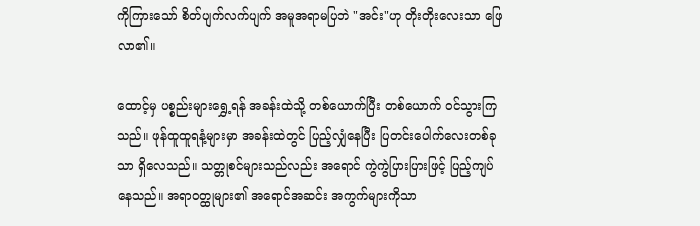ကိုကြားသော် စိတ်ပျက်လက်ပျက် အမူအရာမပြဘဲ "အင်း"ဟု တိုးတိုးလေးသာ ဖြေလာ၏။

ထောင့်မှ ပစ္စည်းများရွှေ့ရန် အခန်းထဲသို့ တစ်ယောက်ပြီး တစ်ယောက် ဝင်သွားကြသည်။ ဖုန်ထူထူရနံ့များမှာ အခန်းထဲတွင် ပြည့်လျှံနေပြီး ပြတင်းပေါက်လေးတစ်ခုသာ ရှိလေသည်။ သတ္တုစင်များသည်လည်း အရောင် ကွဲကွဲပြားပြားဖြင့် ပြည့်ကျပ်နေသည်။ အရာဝတ္ထုများ၏ အရောင်အဆင်း အကွက်များကိုသာ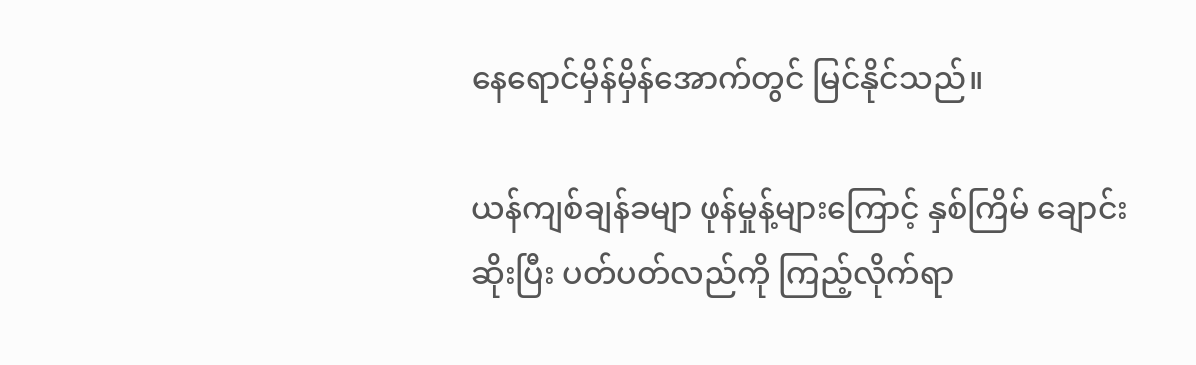နေရောင်မှိန်မှိန်အောက်တွင် မြင်နိုင်သည်။

ယန်ကျစ်ချန်ခမျာ ဖုန်မှုန့်များကြောင့် နှစ်ကြိမ် ချောင်းဆိုးပြီး ပတ်ပတ်လည်ကို ကြည့်လိုက်ရာ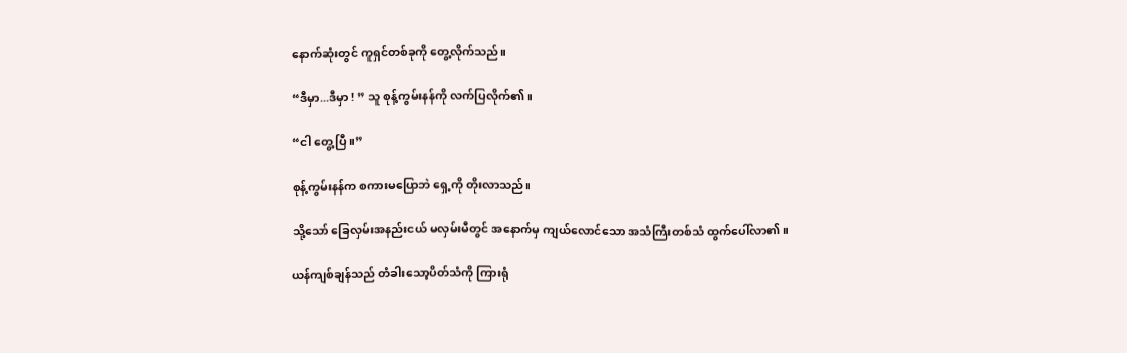နောက်ဆုံးတွင် ကူရှင်တစ်ခုကို တွေ့လိုက်သည်။

“ဒီမှာ...ဒီမှာ ! ” သူ စုန့်ကွမ်းနန်ကို လက်ပြလိုက်၏။

“ငါ တွေ့ပြီ။”

စုန့်ကွမ်းနန်က စကားမပြောဘဲ ရှေ့ကို တိုးလာသည်။

သို့သော် ခြေလှမ်းအနည်းငယ် မလှမ်းမီတွင် အနောက်မှ ကျယ်လောင်သော အသံကြီးတစ်သံ ထွက်ပေါ်လာ၏။

ယန်ကျစ်ချန်သည် တံခါးသော့ပိတ်သံကို ကြားရုံ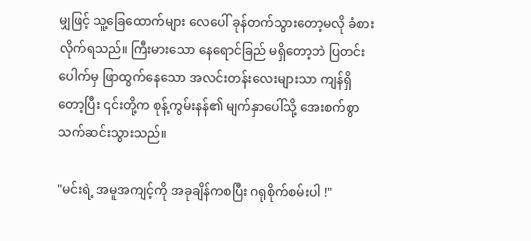မျှဖြင့် သူ့ခြေထောက်များ လေပေါ် ခုန်တက်သွားတော့မလို ခံစားလိုက်ရသည်။ ကြီးမားသော နေရောင်ခြည် မရှိတော့ဘဲ ပြတင်းပေါက်မှ ဖြာထွက်နေသော အလင်းတန်းလေးများသာ ကျန်ရှိတော့ပြီး ၎င်းတို့က စုန့်ကွမ်းနန်၏ မျက်နှာပေါ်သို့ အေးစက်စွာ သက်ဆင်းသွားသည်။

"မင်းရဲ့ အမူအကျင့်ကို အခုချိန်ကစပြီး ဂရုစိုက်စမ်းပါ !"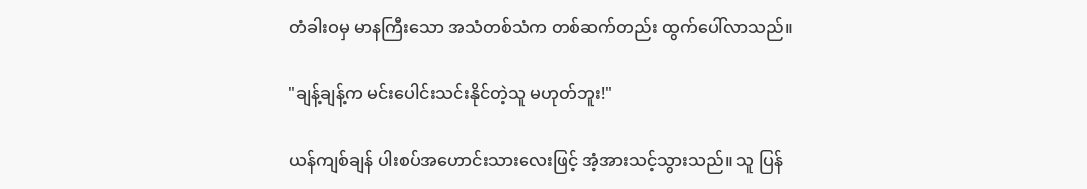တံခါးဝမှ မာနကြီးသော အသံတစ်သံက တစ်ဆက်တည်း ထွက်ပေါ်လာသည်။

"ချန့်ချန့်က မင်းပေါင်းသင်းနိုင်တဲ့သူ မဟုတ်ဘူး!"

ယန်ကျစ်ချန် ပါးစပ်အဟောင်းသားလေးဖြင့် အံ့အားသင့်သွားသည်။ သူ ပြန်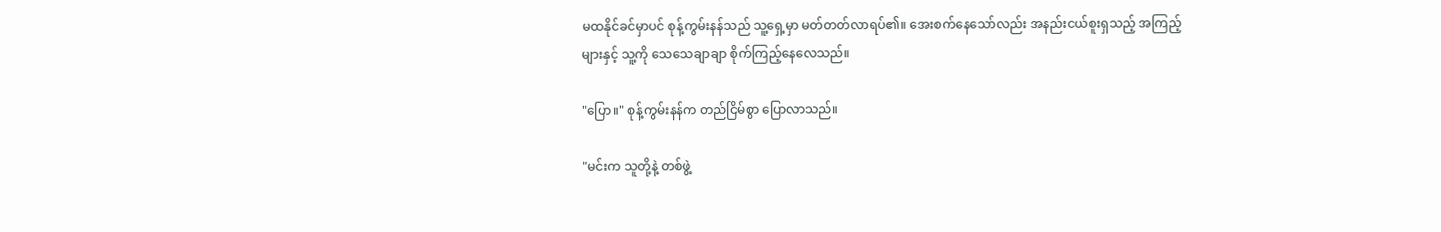မထနိုင်ခင်မှာပင် စုန့်ကွမ်းနန်သည် သူ့ရှေ့မှာ မတ်တတ်လာရပ်၏။ အေးစက်နေသော်လည်း အနည်းငယ်စူးရှသည့် အကြည့်များနှင့် သူ့ကို သေသေချာချာ စိုက်ကြည့်နေလေသည်။

"ပြော။" စုန့်ကွမ်းနန်က တည်ငြိမ်စွာ ပြောလာသည်။

"မင်းက သူတို့နဲ့ တစ်ဖွဲ့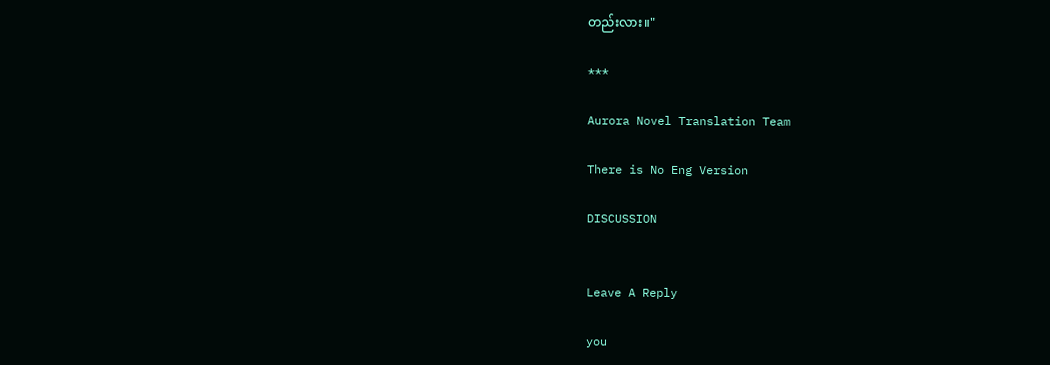တည်းလား။"

***

Aurora Novel Translation Team

There is No Eng Version

DISCUSSION


Leave A Reply

you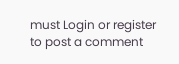must Login or register to post a comment